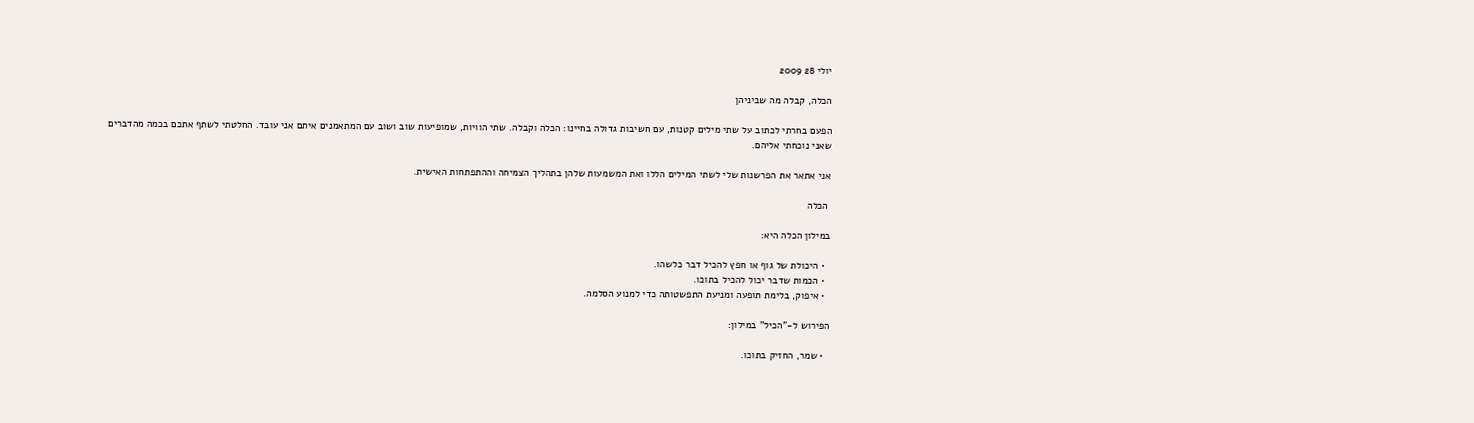יולי 28 2009

הכלה, קבלה מה שביניהן

הפעם בחרתי לכתוב על שתי מילים קטנות, עם חשיבות גדולה בחיינו: הכלה וקבלה. שתי הוויות, שמופיעות שוב ושוב עם המתאמנים איתם אני עובד. החלטתי לשתף אתכם בכמה מהדברים שאני נוכחתי אליהם.

אני אתאר את הפרשנות שלי לשתי המילים הללו ואת המשמעות שלהן בתהליך הצמיחה וההתפתחות האישית.

 הכלה

במילון הכלה היא:

  • היכולת של גוף או חפץ להכיל דבר כלשהו.
  • הכמות שדבר יכול להכיל בתוכו.
  • איפוק, בלימת תופעה ומניעת התפשטותה כדי למנוע הסלמה.

הפירוש ל-"הכיל" במילון:

  • שמר, החזיק בתוכו.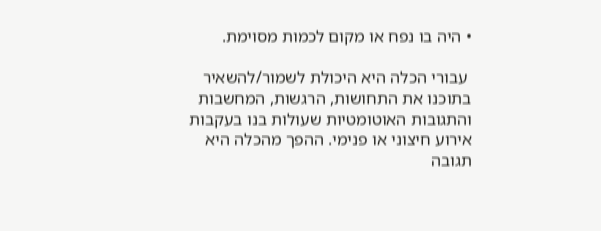• היה בו נפח או מקום לכמות מסוימת.

 עבורי הכלה היא היכולת לשמור/להשאיר בתוכנו את התחושות, הרגשות, המחשבות והתגובות האוטומטיות שעולות בנו בעקבות אירוע חיצוני או פנימי. ההפך מהכלה היא תגובה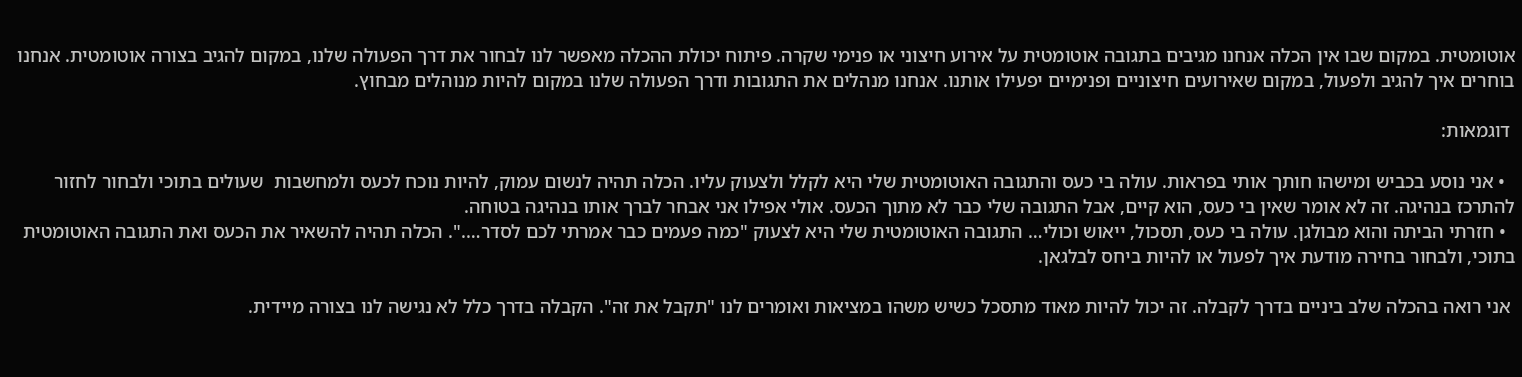אוטומטית. במקום שבו אין הכלה אנחנו מגיבים בתגובה אוטומטית על אירוע חיצוני או פנימי שקרה. פיתוח יכולת ההכלה מאפשר לנו לבחור את דרך הפעולה שלנו, במקום להגיב בצורה אוטומטית. אנחנו בוחרים איך להגיב ולפעול, במקום שאירועים חיצוניים ופנימיים יפעילו אותנו. אנחנו מנהלים את התגובות ודרך הפעולה שלנו במקום להיות מנוהלים מבחוץ.

 דוגמאות:

  • אני נוסע בכביש ומישהו חותך אותי בפראות. עולה בי כעס והתגובה האוטומטית שלי היא לקלל ולצעוק עליו. הכלה תהיה לנשום עמוק, להיות נוכח לכעס ולמחשבות  שעולים בתוכי ולבחור לחזור להתרכז בנהיגה. זה לא אומר שאין בי כעס, הוא קיים, אבל התגובה שלי כבר לא מתוך הכעס. אולי אפילו אני אבחר לברך אותו בנהיגה בטוחה.
  • חזרתי הביתה והוא מבולגן. עולה בי כעס, תסכול, ייאוש וכולי… התגובה האוטומטית שלי היא לצעוק "כמה פעמים כבר אמרתי לכם לסדר….". הכלה תהיה להשאיר את הכעס ואת התגובה האוטומטית בתוכי, ולבחור בחירה מודעת איך לפעול או להיות ביחס לבלגאן.

 אני רואה בהכלה שלב ביניים בדרך לקבלה. זה יכול להיות מאוד מתסכל כשיש משהו במציאות ואומרים לנו "תקבל את זה". הקבלה בדרך כלל לא נגישה לנו בצורה מיידית.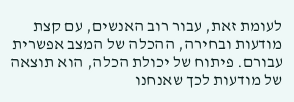לעומת זאת, עבור רוב האנשים, עם קצת מודעות ובחירה, ההכלה של המצב אפשרית עבורם. פיתוח של יכולת הכלה, הוא תוצאה של מודעות לכך שאנחנו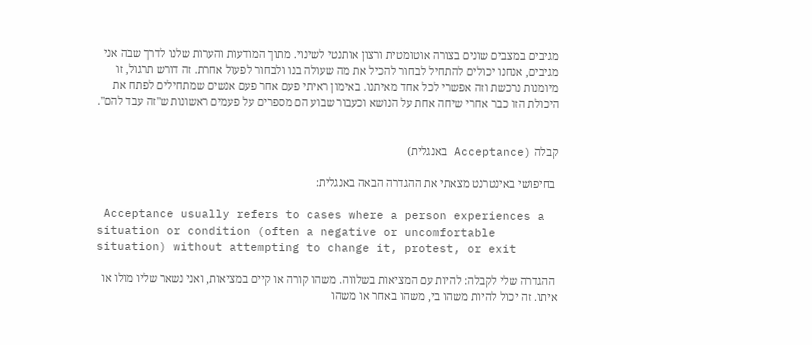מגיבים במצבים שונים בצורה אוטומטית ורצון אותנטי לשינוי. מתוך המודעות והערות שלנו לדרך שבה אני מגיבים, אנחנו יכולים להתחיל לבחור להכיל את מה שעולה בנו ולבחור לפעול אחרת. זה דורש תרגול, זו מיומנות נרכשת וזה אפשרי לכל אחד מאיתנו. באימון ראיתי פעם אחר פעם אנשים שמתחילים לפתח את היכולת הזו כבר אחרי שיחה אחת על הנושא וכעבור שבוע הם מספרים על פעמים ראשונות ש"זה עבד להם".


קבלה (Acceptance באנגלית)

 בחיפושי באינטרנט מצאתי את ההגדרה הבאה באנגלית:

 Acceptance usually refers to cases where a person experiences a situation or condition (often a negative or uncomfortable situation) without attempting to change it, protest, or exit

 ההגדרה שלי לקבלה: להיות עם המציאות בשלווה. משהו קורה או קיים במציאות, ואני נשאר שליו מולו או איתו. זה יכול להיות משהו בי, משהו באחר או משהו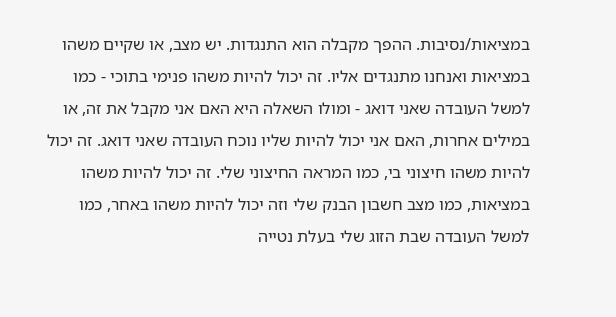במציאות/נסיבות. ההפך מקבלה הוא התנגדות. יש מצב, או שקיים משהו במציאות ואנחנו מתנגדים אליו. זה יכול להיות משהו פנימי בתוכי - כמו למשל העובדה שאני דואג - ומולו השאלה היא האם אני מקבל את זה, או במילים אחרות, האם אני יכול להיות שליו נוכח העובדה שאני דואג. זה יכול להיות משהו חיצוני בי, כמו המראה החיצוני שלי. זה יכול להיות משהו במציאות, כמו מצב חשבון הבנק שלי וזה יכול להיות משהו באחר, כמו למשל העובדה שבת הזוג שלי בעלת נטייה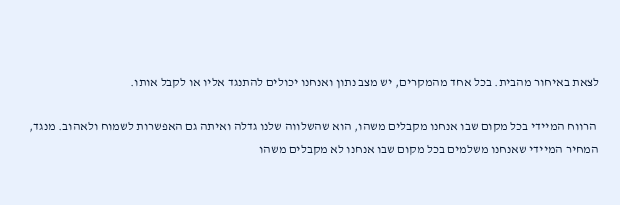לצאת באיחור מהבית. בכל אחד מהמקרים, יש מצב נתון ואנחנו יכולים להתנגד אליו או לקבל אותו.

 הרווח המיידי בכל מקום שבו אנחנו מקבלים משהו, הוא שהשלווה שלנו גדלה ואיתה גם האפשרות לשמוח ולאהוב. מנגד, המחיר המיידי שאנחנו משלמים בכל מקום שבו אנחנו לא מקבלים משהו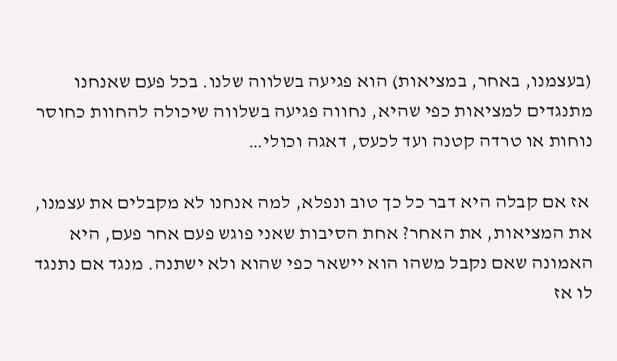(בעצמנו, באחר, במציאות) הוא פגיעה בשלווה שלנו. בכל פעם שאנחנו מתנגדים למציאות כפי שהיא, נחווה פגיעה בשלווה שיכולה להחוות כחוסר נוחות או טרדה קטנה ועד לכעס, דאגה וכולי…

 אז אם קבלה היא דבר כל כך טוב ונפלא, למה אנחנו לא מקבלים את עצמנו, את המציאות, את האחר? אחת הסיבות שאני פוגש פעם אחר פעם, היא האמונה שאם נקבל משהו הוא יישאר כפי שהוא ולא ישתנה. מנגד אם נתנגד לו אז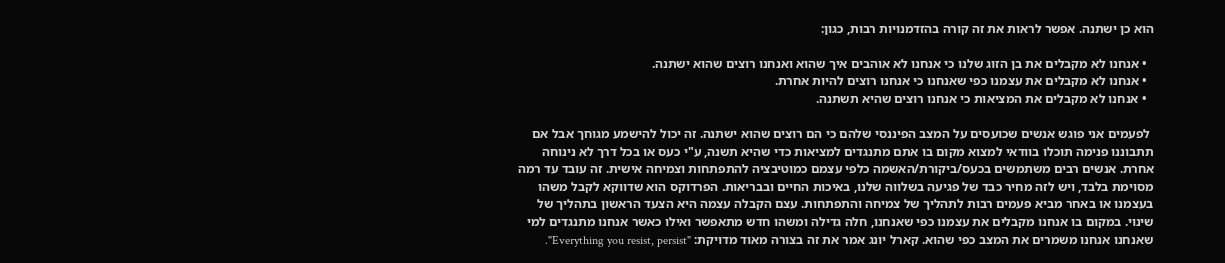הוא כן ישתנה. אפשר לראות את זה קורה בהזדמנויות רבות, כגון:

  • אנחנו לא מקבלים את בן הזוג שלנו כי אנחנו לא אוהבים איך שהוא ואנחנו רוצים שהוא ישתנה.
  • אנחנו לא מקבלים את עצמנו כפי שאנחנו כי אנחנו רוצים להיות אחרת.
  • אנחנו לא מקבלים את המציאות כי אנחנו רוצים שהיא תשתנה.

 לפעמים אני פוגש אנשים שכועסים על המצב הפיננסי שלהם כי הם רוצים שהוא ישתנה. זה יכול להישמע מגוחך אבל אם תתבוננו פנימה תוכלו בוודאי למצוא מקום בו אתם מתנגדים למציאות כדי שהיא תשנה, ע"י כעס או בכל דרך לא נינוחה אחרת. אנשים רבים משתמשים בכעס/ביקורת/האשמה כלפי עצמם כמוטיבציה להתפתחות וצמיחה אישית. זה עובד עד רמה מסוימת בלבד, ויש לזה מחיר כבד של פגיעה בשלווה שלנו, באיכות החיים ובבריאות. הפרדוקס הוא שדווקא לקבל משהו בעצמנו או באחר מביא פעמים רבות לתהליך של צמיחה והתפתחות. עצם הקבלה עצמה היא הצעד הראשון בתהליך של שינוי. במקום בו אנחנו מקבלים את עצמנו כפי שאנחנו, חלה גדילה ומשהו חדש מתאפשר ואילו כאשר אנחנו מתנגדים למי שאנחנו אנחנו משמרים את המצב כפי שהוא. קארל יונג אמר את זה בצורה מאוד מדויקת: "Everything you resist, persist".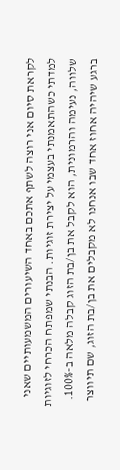לקראת סיום אני רוצה לשתף אתכם באחד השיעורים המשמעותיים שאני למדתי כשהתאמנתי בעצמי על יצירת זוגיות. הבנתי שמפתח הכרחי לזוגיות שלווה, נעימה והרמונית, הוא לקבל את בן/בת הזוג קבלה מלאה ב-100%. ברגע שיהיה אחוז אחד שבו אנחנו לא מקבלים את בן/בת הזוג, שם תיווצר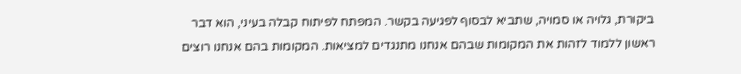ביקורת, גלויה או סמויה, שתביא לבסוף לפגיעה בקשר. המפתח לפיתוח קבלה בעיני, הוא דבר ראשון ללמוד לזהות את המקומות שבהם אנחנו מתנגדים למציאות. המקומות בהם אנחנו רוצים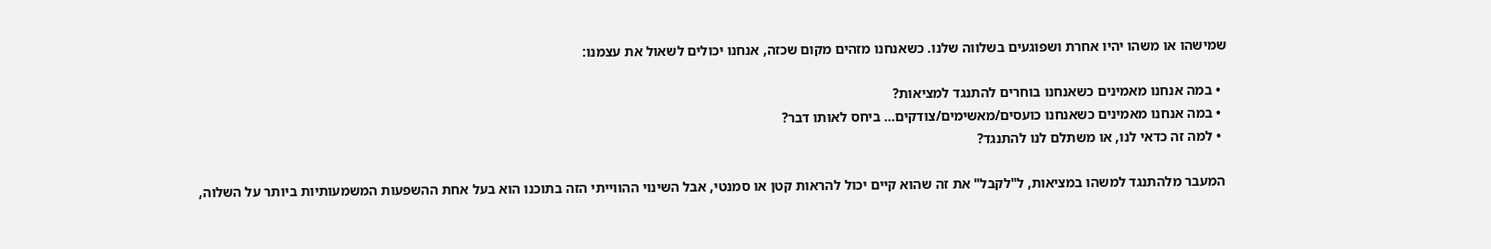שמישהו או משהו יהיו אחרת ושפוגעים בשלווה שלנו. כשאנחנו מזהים מקום שכזה, אנחנו יכולים לשאול את עצמנו:

  • במה אנחנו מאמינים כשאנחנו בוחרים להתנגד למציאות?
  • במה אנחנו מאמינים כשאנחנו כועסים/מאשימים/צודקים… ביחס לאותו דבר?
  • למה זה כדאי לנו, או משתלם לנו להתנגד?

 המעבר מלהתנגד למשהו במציאות, ל"לקבל" את זה שהוא קיים יכול להראות קטן או סמנטי, אבל השינוי ההווייתי הזה בתוכנו הוא בעל אחת ההשפעות המשמעותיות ביותר על השלוה,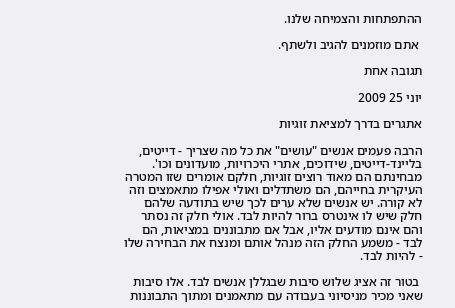ההתפתחות והצמיחה שלנו.

 אתם מוזמנים להגיב ולשתף.

תגובה אחת

יוני 25 2009

אתגרים בדרך למציאת זוגיות

הרבה פעמים אנשים "עושים" את כל מה שצריך - דייטים, בליינד-דייטים, שידוכים, אתרי היכרויות, מועדונים וכו'. מבחינתם הם מאוד רוצים זוגיות, חלקם אומרים שזו המטרה העיקרית בחייהם, הם משתדלים ואולי אפילו מתאמצים וזה לא קורה. יש אנשים שלא ערים לכך שיש בתודעה שלהם חלק שיש לו אינטרס ברור להיות לבד. אולי חלק זה נסתר והם אינם מודעים אליו, אבל אם מתבוננים במציאות, הם לבד - משמע החלק הזה מנהל אותם ומנצח את הבחירה שלו - להיות לבד.

 בטור זה אציג שלוש סיבות שבגללן אנשים לבד. אלו סיבות שאני מכיר מניסיוני בעבודה עם מתאמנים ומתוך התבוננות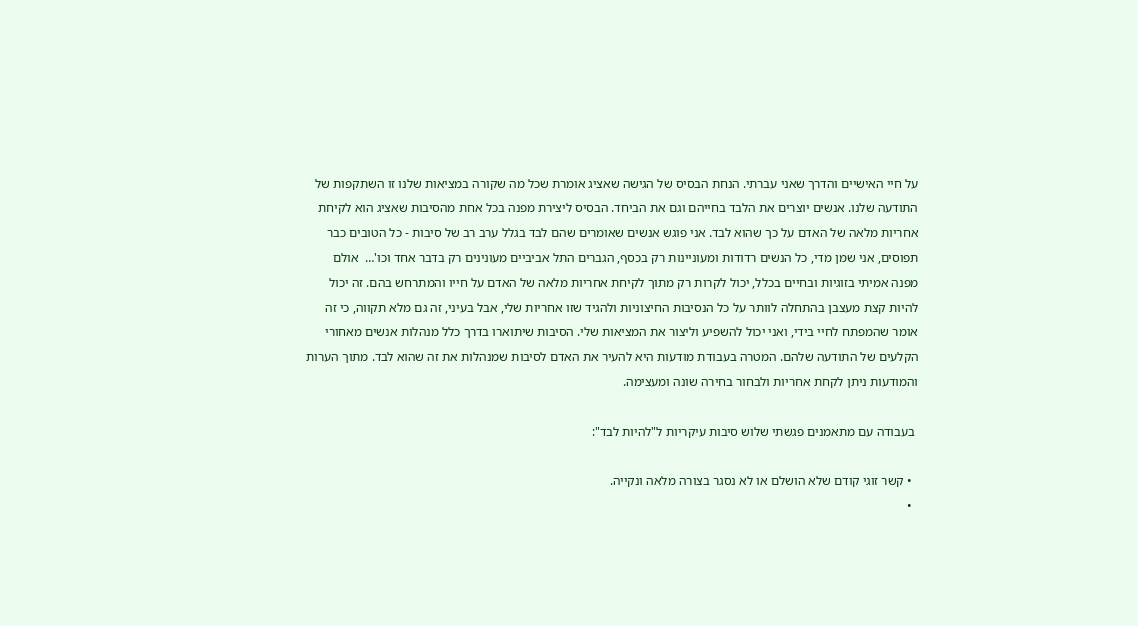על חיי האישיים והדרך שאני עברתי. הנחת הבסיס של הגישה שאציג אומרת שכל מה שקורה במציאות שלנו זו השתקפות של התודעה שלנו. אנשים יוצרים את הלבד בחייהם וגם את הביחד. הבסיס ליצירת מפנה בכל אחת מהסיבות שאציג הוא לקיחת אחריות מלאה של האדם על כך שהוא לבד. אני פוגש אנשים שאומרים שהם לבד בגלל ערב רב של סיבות - כל הטובים כבר תפוסים, אני שמן מדי, כל הנשים רדודות ומעוניינות רק בכסף, הגברים התל אביביים מעונינים רק בדבר אחד וכו'…  אולם מפנה אמיתי בזוגיות ובחיים בכלל, יכול לקרות רק מתוך לקיחת אחריות מלאה של האדם על חייו והמתרחש בהם. זה יכול להיות קצת מעצבן בהתחלה לוותר על כל הנסיבות החיצוניות ולהגיד שזו אחריות שלי, אבל בעיני, זה גם מלא תקווה, כי זה אומר שהמפתח לחיי בידי, ואני יכול להשפיע וליצור את המציאות שלי. הסיבות שיתוארו בדרך כלל מנהלות אנשים מאחורי הקלעים של התודעה שלהם. המטרה בעבודת מודעות היא להעיר את האדם לסיבות שמנהלות את זה שהוא לבד. מתוך הערות והמודעות ניתן לקחת אחריות ולבחור בחירה שונה ומעצימה.

 בעבודה עם מתאמנים פגשתי שלוש סיבות עיקריות ל"להיות לבד":

  • קשר זוגי קודם שלא הושלם או לא נסגר בצורה מלאה ונקייה.
  •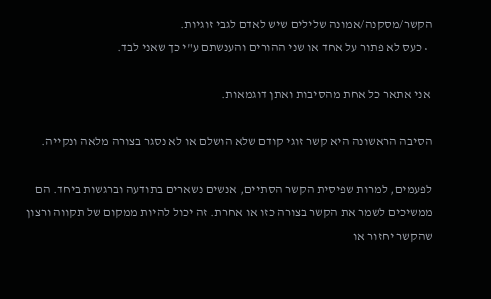הקשר/מסקנה/אמונה שלילים שיש לאדם לגבי זוגיות.
  • כעס לא פתור על אחד או שני ההורים והענשתם ע"י כך שאני לבד.

 אני אתאר כל אחת מהסיבות ואתן דוגמאות.

הסיבה הראשונה היא קשר זוגי קודם שלא הושלם או לא נסגר בצורה מלאה ונקייה.

לפעמים, למרות שפיסית הקשר הסתיים, אנשים נשארים בתודעה וברגשות ביחד. הם ממשיכים לשמר את הקשר בצורה כזו או אחרת. זה יכול להיות ממקום של תקווה ורצון שהקשר יחזור או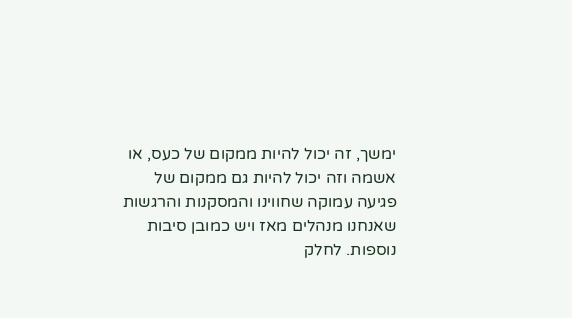ימשך, זה יכול להיות ממקום של כעס, או אשמה וזה יכול להיות גם ממקום של פגיעה עמוקה שחווינו והמסקנות והרגשות שאנחנו מנהלים מאז ויש כמובן סיבות נוספות. לחלק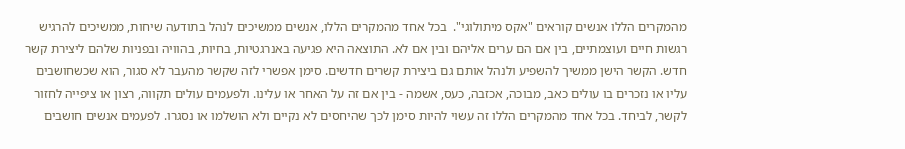מהמקרים הללו אנשים קוראים "אקס מיתולוגי".  בכל אחד מהמקרים הללו, אנשים ממשיכים לנהל בתודעה שיחות, ממשיכים להרגיש רגשות חיים ועוצמתיים, בין אם הם ערים אליהם ובין אם לא. התוצאה היא פגיעה באנרגטיות, בחיות, בהוויה ובפניות שלהם ליצירת קשר חדש. הקשר הישן ממשיך להשפיע ולנהל אותם גם ביצירת קשרים חדשים. סימן אפשרי לזה שקשר מהעבר לא סגור, הוא שכשחושבים עליו או נזכרים בו עולים כאב, מבוכה, אכזבה, כעס, אשמה - בין אם זה על האחר או עלינו. ולפעמים עולים תקווה, רצון או ציפייה לחזור לקשר, לביחד. בכל אחד מהמקרים הללו זה עשוי להיות סימן לכך שהיחסים לא נקיים ולא הושלמו או נסגרו. לפעמים אנשים חושבים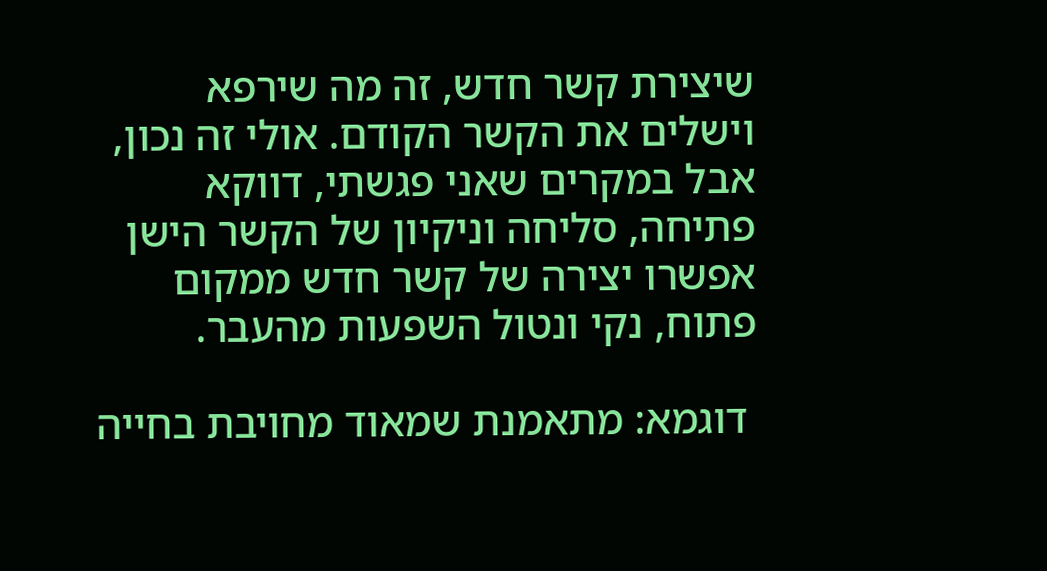שיצירת קשר חדש, זה מה שירפא וישלים את הקשר הקודם. אולי זה נכון, אבל במקרים שאני פגשתי, דווקא פתיחה, סליחה וניקיון של הקשר הישן אפשרו יצירה של קשר חדש ממקום פתוח, נקי ונטול השפעות מהעבר.

 דוגמא: מתאמנת שמאוד מחויבת בחייה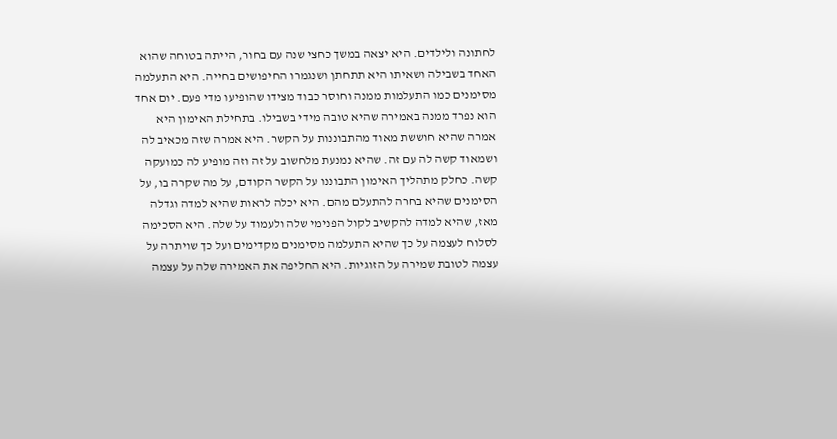לחתונה ולילדים. היא יצאה במשך כחצי שנה עם בחור, הייתה בטוחה שהוא האחד בשבילה ושאיתו היא תתחתן ושנגמרו החיפושים בחייה. היא התעלמה מסימנים כמו התעלמות ממנה וחוסר כבוד מצידו שהופיעו מדי פעם. יום אחד הוא נפרד ממנה באמירה שהיא טובה מידי בשבילו. בתחילת האימון היא אמרה שהיא חוששת מאוד מהתבוננות על הקשר. היא אמרה שזה מכאיב לה ושמאוד קשה לה עם זה. שהיא נמנעת מלחשוב על זה וזה מופיע לה כמועקה קשה. כחלק מתהליך האימון התבוננו על הקשר הקודם, על מה שקרה בו, על הסימנים שהיא בחרה להתעלם מהם. היא יכלה לראות שהיא למדה וגדלה מאז, שהיא למדה להקשיב לקול הפנימי שלה ולעמוד על שלה. היא הסכימה לסלוח לעצמה על כך שהיא התעלמה מסימנים מקדימים ועל כך שויתרה על עצמה לטובת שמירה על הזוגיות. היא החליפה את האמירה שלה על עצמה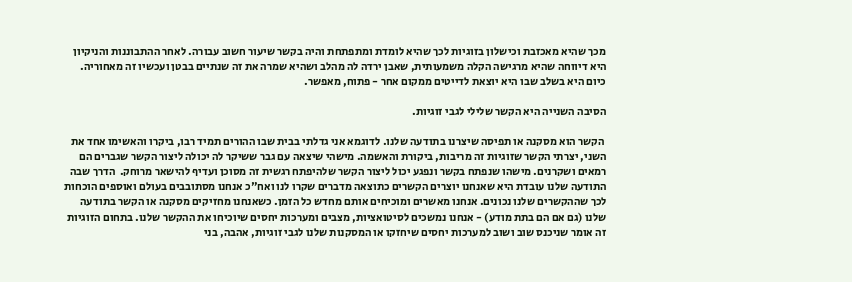מכך שהיא מאכזבת וכישלון בזוגיות לכך שהיא לומדת ומתפתחת והיה בקשר שיעור חשוב עבורה. לאחר ההתבוננות והניקיון היא דיווחה שהיא מרגישה הקלה משמעותית, שאבן ירדה לה מהלב ושהיא שמרה את זה שנתיים בבטן ועכשיו זה מאחוריה. כיום היא בשלב שבו היא יוצאת לדייטים ממקום אחר - פתוח, מאפשר.

הסיבה השנייה היא הקשר שלילי לגבי זוגיות.

 הקשר הוא מסקנה או תפיסה שיצרנו בתודעה שלנו. לדוגמא אני גדלתי בבית שבו ההורים תמיד רבו, ביקרו והאשימו אחד את השני, יצרתי הקשר שזוגיות זה מריבות, ביקורת והאשמה. מישהי שיצאה עם גבר ששיקר לה יכולה ליצור הקשר שגברים הם רמאים ושקרנים. מישהו שנפתח בקשר ונפגע יכול ליצור הקשר שלהיפתח רגשית זה מסוכן ועדיף להישאר מרוחק.  הדרך שבה התודעה שלנו עובדת היא שאנחנו יוצרים הקשרים כתוצאה מדברים שקרו לנו ואח"כ אנחנו מסתובבים בעולם ואוספים הוכחות לכך שההקשרים שלנו נכונים. אנחנו מאשרים ומוכיחים אותם מחדש כל הזמן. כשאנחנו מחזיקים מסקנה או הקשר בתודעה שלנו (גם אם הם בתת מודע) - אנחנו נמשכים לסיטואציות, מצבים ומערכות יחסים שיוכיחו את ההקשר שלנו. בתחום הזוגיות זה אומר שניכנס שוב ושוב למערכות יחסים שיחזקו או המסקנות שלנו לגבי זוגיות, אהבה, בני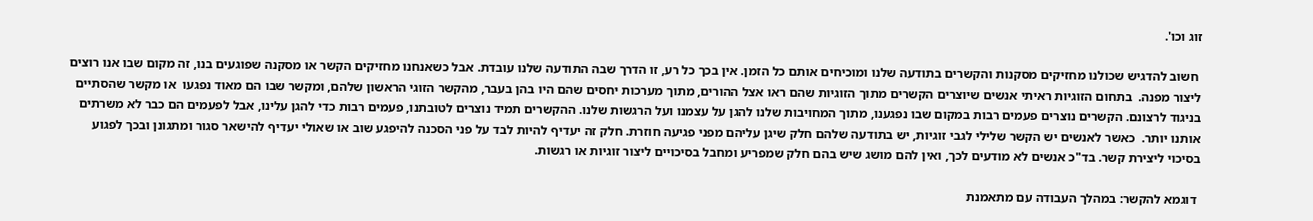זוג וכו'.

 חשוב להדגיש שכולנו מחזיקים מסקנות והקשרים בתודעה שלנו ומוכיחים אותם כל הזמן. אין בכך כל רע, זו הדרך שבה התודעה שלנו עובדת. אבל כשאנחנו מחזיקים הקשר או מסקנה שפוגעים בנו, זה מקום שבו אנו רוצים ליצור מפנה.  בתחום הזוגיות ראיתי אנשים שיוצרים הקשרים מתוך הזוגיות שהם ראו אצל ההורים, מתוך מערכות יחסים שהם היו בהן בעבר, מהקשר הזוגי הראשון שלהם, ומקשר שבו הם מאוד נפגעו  או מקשר שהסתיים בניגוד לרצונם. הקשרים נוצרים פעמים רבות במקום שבו נפגענו, מתוך המחויבות שלנו להגן על עצמנו ועל הרגשות שלנו. ההקשרים תמיד נוצרים לטובתנו, פעמים רבות כדי להגן עלינו, אבל לפעמים הם כבר לא משרתים אותנו יותר.  כאשר לאנשים יש הקשר שלילי לגבי זוגיות, יש בתודעה שלהם חלק שיגן עליהם מפני פגיעה חוזרת. חלק זה יעדיף להיות לבד על פני הסכנה להיפגע שוב או שאולי יעדיף להישאר סגור ומתגונן ובכך לפגוע בסיכוי ליצירת קשר. בד"כ אנשים לא מודעים לכך, ואין להם מושג שיש בהם חלק שמפריע ומחבל בסיכויים ליצור זוגיות או רגשות.

 דוגמא להקשר: במהלך העבודה עם מתאמנת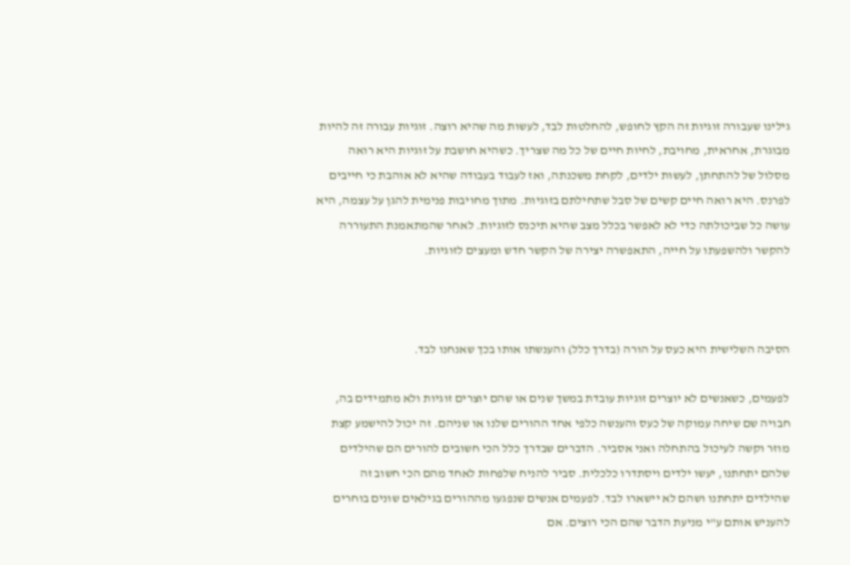גילינו שעבורה זוגיות זה הקץ לחופש, להחלטות לבד, לעשות מה שהיא רוצה. זוגיות עבורה זה להיות מבוגרת, אחראית, מחויבת, לחיות חיים של כל מה שצריך. כשהיא חושבת על זוגיות היא רואה מסלול של להתחתן, לעשות ילדים, לקחת משכנתה, ואז לעבוד בעבודה שהיא לא אוהבת כי חייבים לפרנס. היא רואה חיים קשים של סבל שתחילתם בזוגיות. מתוך מחויבות פנימית להגן על עצמה, היא עושה כל שביכולתה כדי לא לאפשר בכלל מצב שהיא תיכנס לזוגיות. לאחר שהמתאמנת התעוררה להקשר ולהשפעתו על חייה, התאפשרה יצירה של הקשר חדש ומעצים לזוגיות.



הסיבה השלישית היא כעס על הורה (בדרך כלל) והענשתו אותו בכך שאנחנו לבד.

לפעמים, כשאנשים לא יוצרים זוגיות עובדת במשך שנים או שהם יוצרים זוגיות ולא מתמידים בה, חבויה שם שיחה עמוקה של כעס והענשה כלפי אחד ההורים שלנו או שניהם. זה יכול להישמע קצת מוזר וקשה לעיכול בהתחלה ואני אסביר. הדברים שבדרך כלל הכי חשובים להורים הם שהילדים שלהם יתחתנו, יעשו ילדים ויסתדרו כלכלית. סביר להניח שלפחות לאחד מהם הכי חשוב זה שהילדים יתחתנו ושהם לא יישארו לבד. לפעמים אנשים שנפגעו מההורים בגילאים שונים בוחרים להעניש אותם ע"י מניעת הדבר שהם הכי רוצים. אם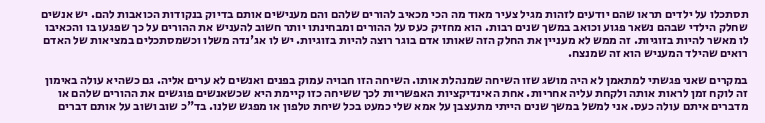תסתכלו על ילדים תראו שהם יודעים לזהות מגיל צעיר מאוד מה הכי מכאיב להורים שלהם והם מענישים אותם בדיוק בנקודות הכואבות להם. יש אנשים שחלק הילדי שבהם נשאר פגוע וכואב במשך שנים רבות. הוא מחזיק כעס על ההורים ומבחינתו יותר חשוב להעניש את ההורים על כך שפגעו בו והכאיבו לו מאשר להיות בזוגיות. זה ממש לא מעניין את החלק הזה שאותו אדם בוגר רוצה להיות בזוגיות. יש לו אג'נדה משלו וכשמסתכלים במציאות של האדם רואים שהילד המעניש הוא זה שמנצח.

במקרים שאני פגשתי למתאמן לא היה מושג שזו השיחה שמנהלת אותו. השיחה הזו חבויה עמוק בפנים ואנשים לא ערים אליה. גם כשהיא עולה באימון זה לוקח זמן לראות אותה ולקחת עליה אחריות. אחת האינדיקציות האפשריות לכך ששיחה כזו קיימת היא שכשאנשים פוגשים את ההורים שלהם או מדברים איתם עולה כעס. אני למשל במשך שנים הייתי מתעצבן על אמא שלי כמעט בכל שיחת טלפון או מפגש שלנו. בד"כ שוב ושוב על אותם דברים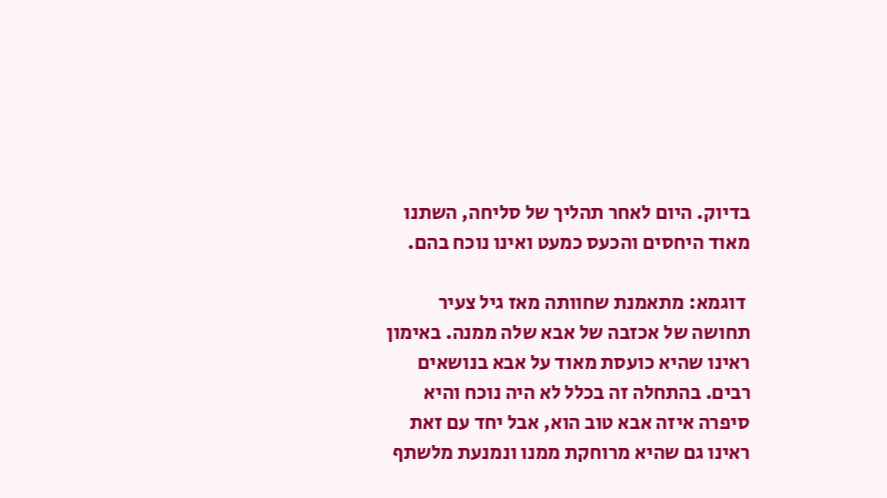בדיוק. היום לאחר תהליך של סליחה, השתנו מאוד היחסים והכעס כמעט ואינו נוכח בהם.

 דוגמא: מתאמנת שחוותה מאז גיל צעיר תחושה של אכזבה של אבא שלה ממנה. באימון ראינו שהיא כועסת מאוד על אבא בנושאים רבים. בהתחלה זה בכלל לא היה נוכח והיא סיפרה איזה אבא טוב הוא, אבל יחד עם זאת ראינו גם שהיא מרוחקת ממנו ונמנעת מלשתף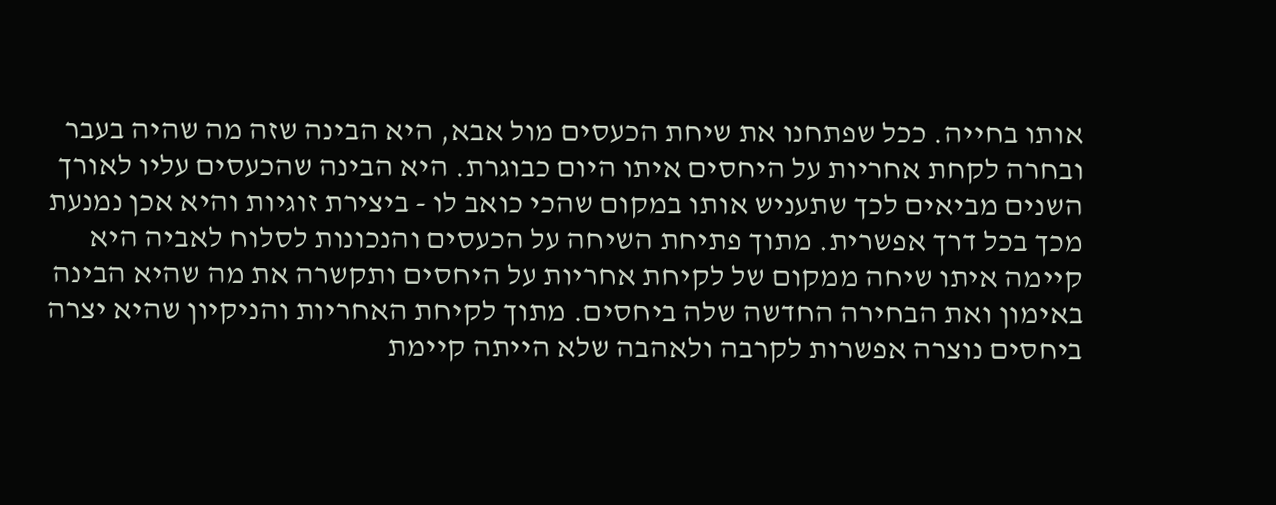אותו בחייה. ככל שפתחנו את שיחת הכעסים מול אבא, היא הבינה שזה מה שהיה בעבר ובחרה לקחת אחריות על היחסים איתו היום כבוגרת. היא הבינה שהכעסים עליו לאורך השנים מביאים לכך שתעניש אותו במקום שהכי כואב לו - ביצירת זוגיות והיא אכן נמנעת מכך בכל דרך אפשרית. מתוך פתיחת השיחה על הכעסים והנכונות לסלוח לאביה היא קיימה איתו שיחה ממקום של לקיחת אחריות על היחסים ותקשרה את מה שהיא הבינה באימון ואת הבחירה החדשה שלה ביחסים. מתוך לקיחת האחריות והניקיון שהיא יצרה ביחסים נוצרה אפשרות לקרבה ולאהבה שלא הייתה קיימת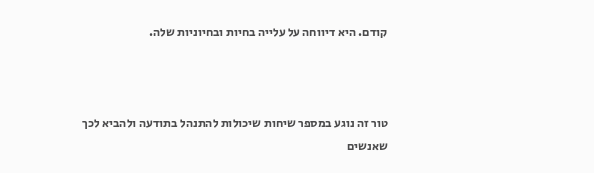קודם. היא דיווחה על עלייה בחיות ובחיוניות שלה.



טור זה נוגע במספר שיחות שיכולות להתנהל בתודעה ולהביא לכך שאנשים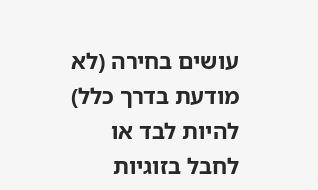עושים בחירה (לא מודעת בדרך כלל) להיות לבד או לחבל בזוגיות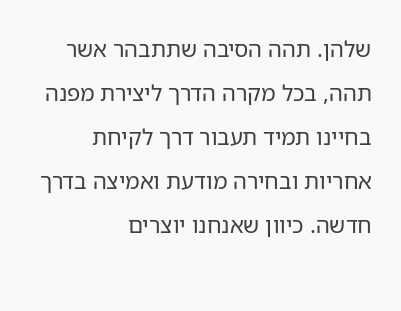שלהן. תהה הסיבה שתתבהר אשר תהה, בכל מקרה הדרך ליצירת מפנה בחיינו תמיד תעבור דרך לקיחת אחריות ובחירה מודעת ואמיצה בדרך חדשה. כיוון שאנחנו יוצרים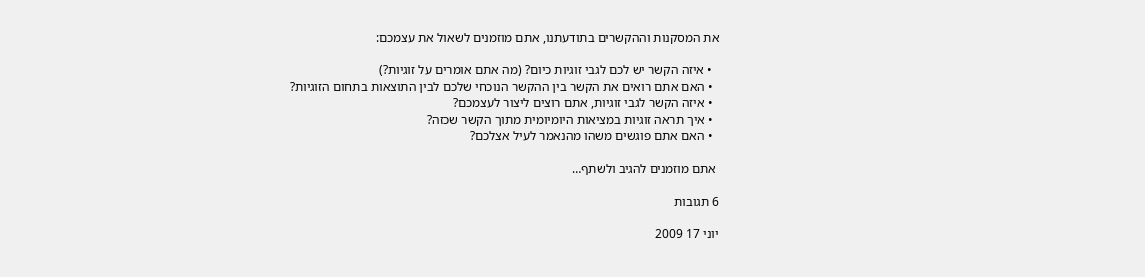את המסקנות וההקשרים בתודעתנו, אתם מוזמנים לשאול את עצמכם:

  • איזה הקשר יש לכם לגבי זוגיות כיום? (מה אתם אומרים על זוגיות?)
  • האם אתם רואים את הקשר בין ההקשר הנוכחי שלכם לבין התוצאות בתחום הזוגיות?
  • איזה הקשר לגבי זוגיות, אתם רוצים ליצור לעצמכם?
  • איך תראה זוגיות במציאות היומיומית מתוך הקשר שכזה?
  • האם אתם פוגשים משהו מהנאמר לעיל אצלכם?

 אתם מוזמנים להגיב ולשתף…

6 תגובות

יוני 17 2009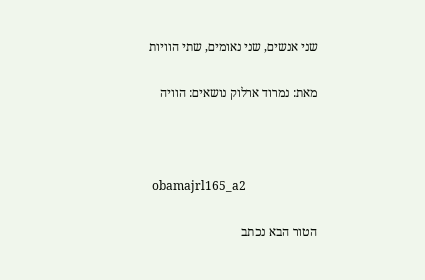שני אנשים, שני נאומים, שתי הוויות

מאת: נמרוד ארלוק נושאים: הוויה



 obamajrl165_a2

הטור הבא נכתב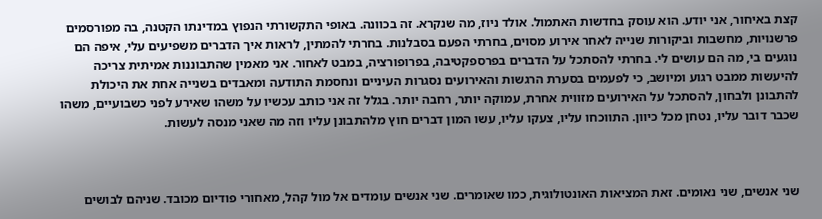קצת באיחור, אני יודע. הוא עוסק בחדשות האתמול. אולד ניוז, מה שנקרא. זה בכוונה. באופי התקשורתי הנפוץ במדינתו הקטנה, בה מפורסמים פרשנויות, מחשבות וביקורות שנייה לאחר אירוע מסוים, בחרתי הפעם בסבלנות. בחרתי להמתין, לראות איך הדברים משפיעים עלי, איפה הם נוגעים בי, מה הם עושים לי. בחרתי להסתכל על הדברים בפרספקטיבה, בפרופורציה, במבט לאחור. אני מאמין שהתבוננות אמיתית צריכה להיעשות ממבט רגוע ומיושב, כי לפעמים בסערת הרגשות והאירועים נסגרות העיניים ונחסמת התודעה ומאבדים בשנייה אחת את היכולת להתבונן ולבחון, להסתכל על האירועים מזווית אחרת, עמוקה יותר, רחבה יותר. בגלל זה אני כותב עכשיו על משהו שאירע לפני כשבועיים, משהו שכבר דובר עליו, נטחן מכל כיוון. התווכחו עליו, צעקו עליו, עשו המון דברים חוץ מלהתבונן עליו וזה מה שאני מנסה לעשות.



שני אנשים, שני נאומים. זאת המציאות האונטולוגית, כמו שאומרים. שני אנשים עומדים אל מול קהל, מאחורי פודיום מכובד. שניהם לבושים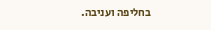בחליפה ועניבה.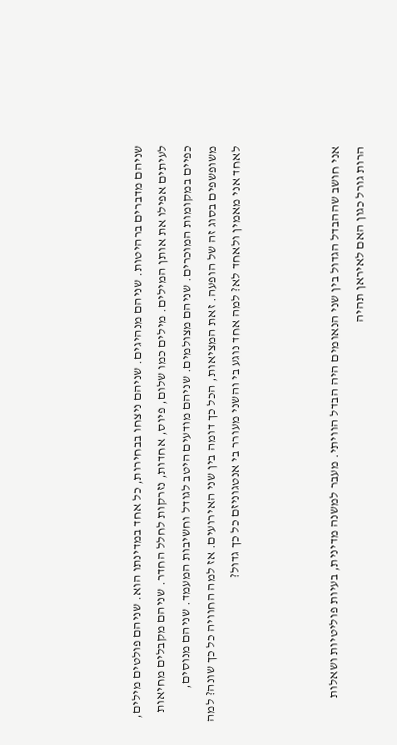שניהם מדברים ברהיטות. שניהם מנהיגים. שניהם ניצחו בבחירות, כל אחד במדינתו הוא. שניהם פולטים מילים, לעיתים אפילו את אותן המילים. מילים כמו שלום, פיוס, אחדות, נזרקות לחלל החדר. שניהם מקבלים מחיאות כפיים במקומות המוכרים. שניהם מצולמים. שניהם מודעים היטב לגודל וחשיבות המעמד. שניהם מנוסים, משופשפים בסוג זה של הופעה. זאת המציאות, הכל כך דומה בין שני האירועים. אז למה החוויה כל כך שונה? למה לאחד אני מאמין ולאחד לא? למה אחד נוגע בי והשני מעורר בי אנטגוניזם כל כך גדול?



אני חושב שההבדל הגדול בין שני הנאומים היה הבדל הוויתי. מעבר למשנה מדינית, בעיות פוליטיות ושאלות הרות גורל כגון האם לאיראן תהיה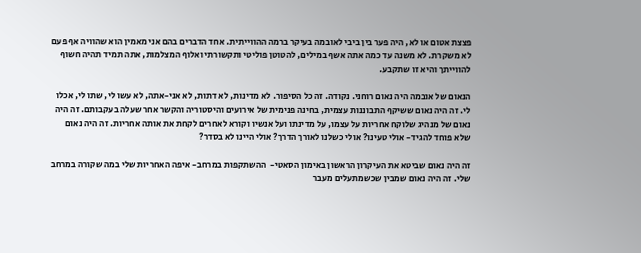פצצת אטום או לא, היה פער בין ביבי לאובמה בעיקר ברמה ההווייתית. אחד הדברים בהם אני מאמין הוא שהוויה אף פעם לא משקרת. לא משנה עד כמה אתה אשף במילים, להטוטן פוליטי ותקשורתי ואלוף המצלמות, אתה תמיד תהיה חשוף להווייתך והיא זו שתקבע.

הנאום של אובמה היה נאום רוחני. נקודה. זה כל הסיפור. לא מדינות, לא דתות, לא אני-אתה, לא עשו לי, שתו לי, אכלו לי. זה היה נאום ששיקף התבוננות עצמית, בחינה פנימית של אירועים והיסטוריה והקשר אחר שעלה בעקבותם. זה היה נאום של מנהיג שלוקח אחריות על עצמו, על מדינתו ועל אנשיו וקורא לאחרים לקחת את אותה אחריות. זה היה נאום שלא פוחד להגיד- אולי טעינו? אולי כשלנו לאורך הדרך? אולי היינו לא בסדר?

זה היה נאום שביטא את העיקרון הראשון באימון הסאטי-  ההשתקפות במרחב- איפה האחריות שלי במה שקורה במרחב שלי. זה היה נאום שמבין שכשמתעלים מעבר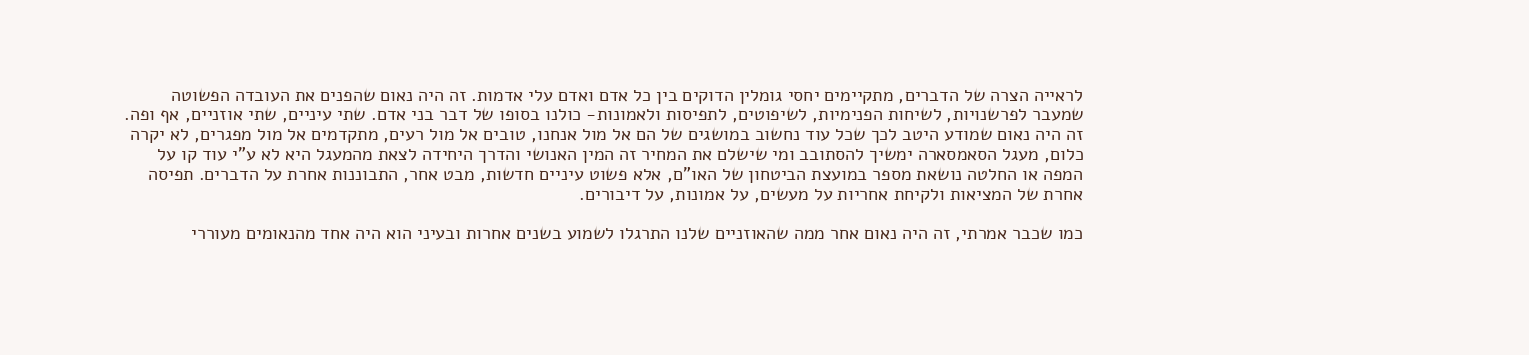לראייה הצרה של הדברים, מתקיימים יחסי גומלין הדוקים בין כל אדם ואדם עלי אדמות. זה היה נאום שהפנים את העובדה הפשוטה שמעבר לפרשנויות, לשיחות הפנימיות, לשיפוטים, לתפיסות ולאמונות- כולנו בסופו של דבר בני אדם. שתי עיניים, שתי אוזניים, אף ופה. זה היה נאום שמודע היטב לכך שכל עוד נחשוב במושגים של הם אל מול אנחנו, טובים אל מול רעים, מתקדמים אל מול מפגרים, לא יקרה כלום, מעגל הסאמסארה ימשיך להסתובב ומי שישלם את המחיר זה המין האנושי והדרך היחידה לצאת מהמעגל היא לא ע"י עוד קו על המפה או החלטה נושאת מספר במועצת הביטחון של האו"ם, אלא פשוט עיניים חדשות, מבט אחר, התבוננות אחרת על הדברים. תפיסה אחרת של המציאות ולקיחת אחריות על מעשים, על אמונות, על דיבורים.

כמו שכבר אמרתי, זה היה נאום אחר ממה שהאוזניים שלנו התרגלו לשמוע בשנים אחרות ובעיני הוא היה אחד מהנאומים מעוררי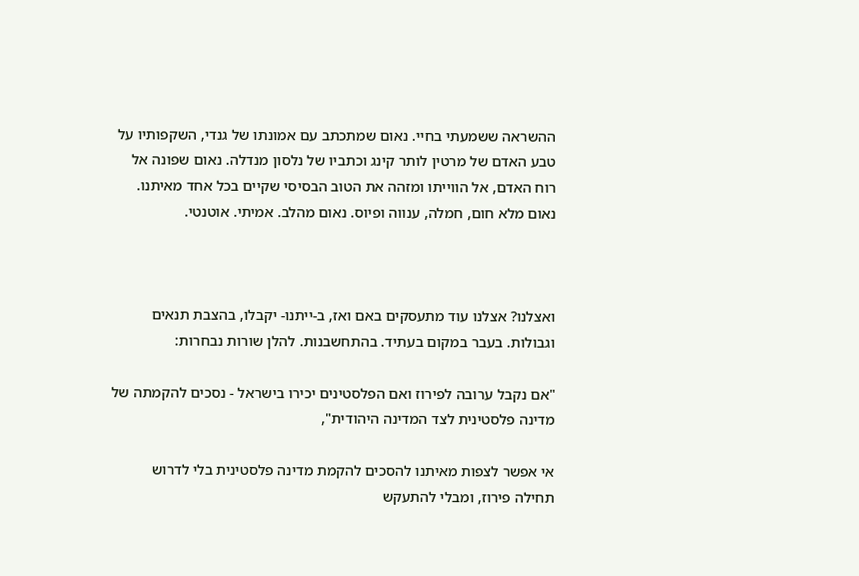ההשראה ששמעתי בחיי. נאום שמתכתב עם אמונתו של גנדי, השקפותיו על טבע האדם של מרטין לותר קינג וכתביו של נלסון מנדלה. נאום שפונה אל רוח האדם, אל הווייתו ומזהה את הטוב הבסיסי שקיים בכל אחד מאיתנו. נאום מלא חום, חמלה, ענווה ופיוס. נאום מהלב. אמיתי. אוטנטי.



ואצלנו? אצלנו עוד מתעסקים באם ואז, ב-ייתנו- יקבלו, בהצבת תנאים וגבולות. בעבר במקום בעתיד. בהתחשבנות. להלן שורות נבחרות:

"אם נקבל ערובה לפירוז ואם הפלסטינים יכירו בישראל - נסכים להקמתה של מדינה פלסטינית לצד המדינה היהודית",

אי אפשר לצפות מאיתנו להסכים להקמת מדינה פלסטינית בלי לדרוש תחילה פירוז, ומבלי להתעקש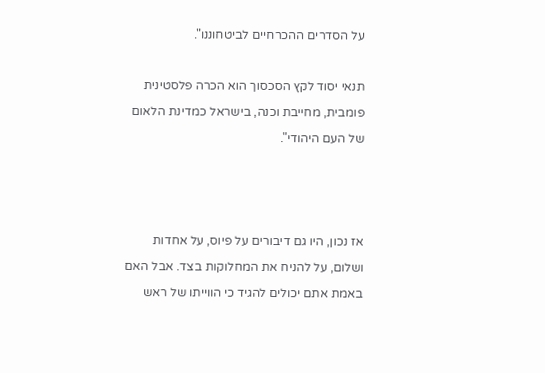על הסדרים ההכרחיים לביטחוננו".

תנאי יסוד לקץ הסכסוך הוא הכרה פלסטינית פומבית, מחייבת וכנה, בישראל כמדינת הלאום של העם היהודי".



אז נכון, היו גם דיבורים על פיוס, על אחדות ושלום, על להניח את המחלוקות בצד. אבל האם באמת אתם יכולים להגיד כי הווייתו של ראש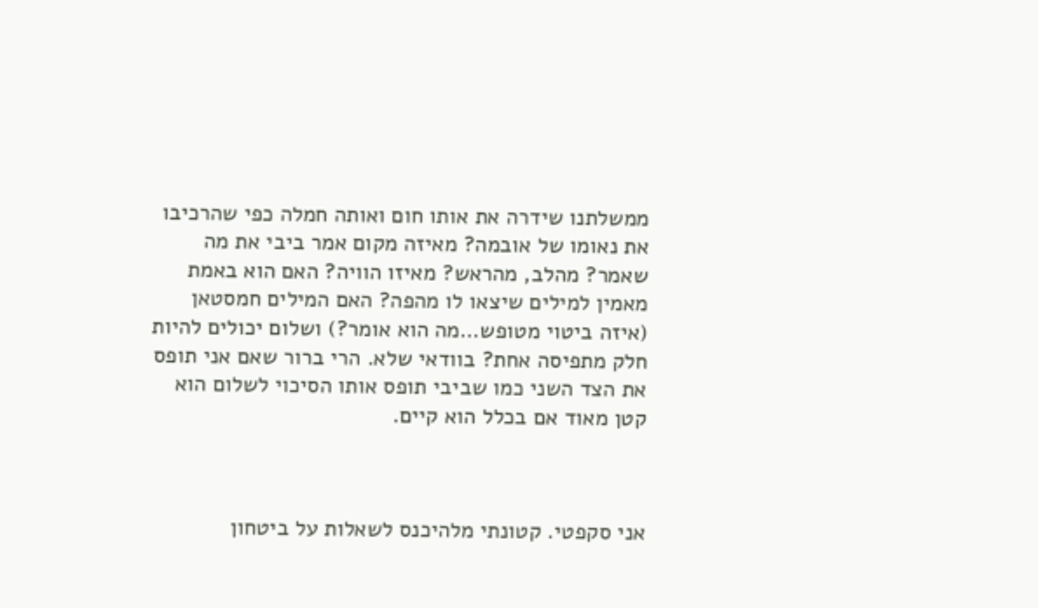ממשלתנו שידרה את אותו חום ואותה חמלה כפי שהרכיבו את נאומו של אובמה? מאיזה מקום אמר ביבי את מה שאמר? מהלב, מהראש? מאיזו הוויה? האם הוא באמת מאמין למילים שיצאו לו מהפה? האם המילים חמסטאן (איזה ביטוי מטופש…מה הוא אומר?) ושלום יכולים להיות חלק מתפיסה אחת? בוודאי שלא. הרי ברור שאם אני תופס את הצד השני כמו שביבי תופס אותו הסיכוי לשלום הוא קטן מאוד אם בכלל הוא קיים.



אני סקפטי. קטונתי מלהיכנס לשאלות על ביטחון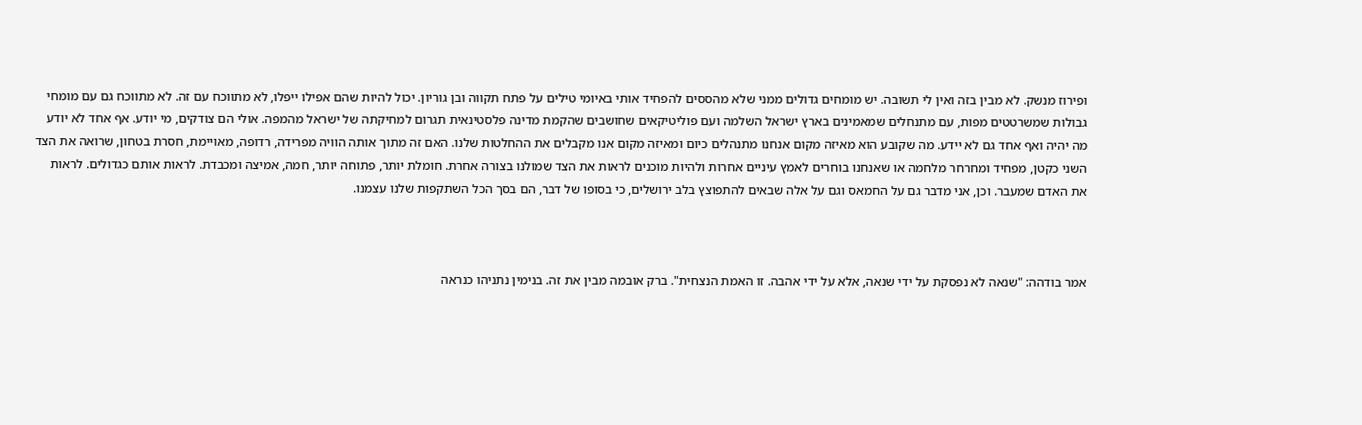ופירוז מנשק. לא מבין בזה ואין לי תשובה. יש מומחים גדולים ממני שלא מהססים להפחיד אותי באיומי טילים על פתח תקווה ובן גוריון. יכול להיות שהם אפילו ייפלו, לא מתווכח עם זה. לא מתווכח גם עם מומחי גבולות שמשרטטים מפות, עם מתנחלים שמאמינים בארץ ישראל השלמה ועם פוליטיקאים שחושבים שהקמת מדינה פלסטינאית תגרום למחיקתה של ישראל מהמפה. אולי הם צודקים, מי יודע. אף אחד לא יודע מה יהיה ואף אחד גם לא יידע. מה שקובע הוא מאיזה מקום אנחנו מתנהלים כיום ומאיזה מקום אנו מקבלים את ההחלטות שלנו. האם זה מתוך אותה הוויה מפרידה, רדופה, מאויימת, חסרת בטחון, שרואה את הצד השני כקטן, מפחיד ומחרחר מלחמה או שאנחנו בוחרים לאמץ עיניים אחרות ולהיות מוכנים לראות את הצד שמולנו בצורה אחרת. חומלת יותר, פתוחה יותר, חמה, אמיצה ומכבדת. לראות אותם כגדולים. לראות את האדם שמעבר. וכן, אני מדבר גם על החמאס וגם על אלה שבאים להתפוצץ בלב ירושלים, כי בסופו של דבר, הם בסך הכל השתקפות שלנו עצמנו.



אמר בודהה: "שנאה לא נפסקת על ידי שנאה, אלא על ידי אהבה. זו האמת הנצחית". ברק אובמה מבין את זה. בנימין נתניהו כנראה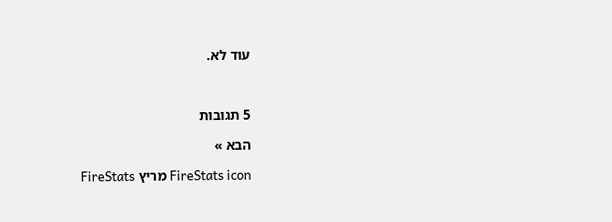עוד לא.



5 תגובות

הבא »

FireStats icon מריץ FireStats